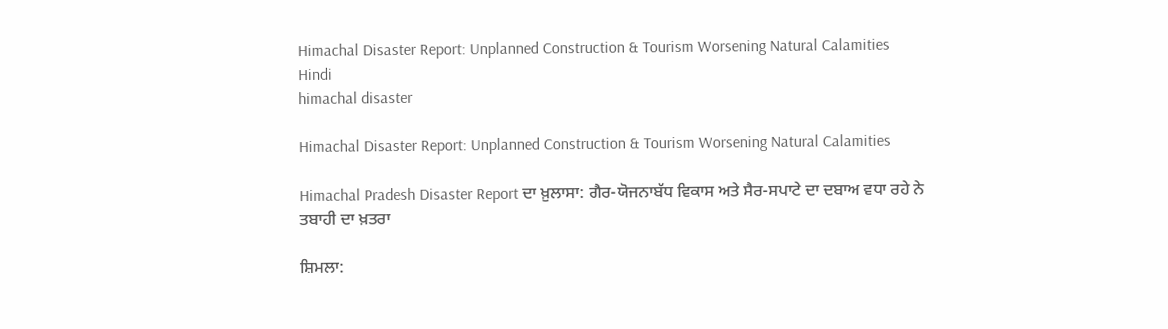Himachal Disaster Report: Unplanned Construction & Tourism Worsening Natural Calamities
Hindi
himachal disaster

Himachal Disaster Report: Unplanned Construction & Tourism Worsening Natural Calamities

Himachal Pradesh Disaster Report ਦਾ ਖ਼ੁਲਾਸਾ: ਗੈਰ-ਯੋਜਨਾਬੱਧ ਵਿਕਾਸ ਅਤੇ ਸੈਰ-ਸਪਾਟੇ ਦਾ ਦਬਾਅ ਵਧਾ ਰਹੇ ਨੇ ਤਬਾਹੀ ਦਾ ਖ਼ਤਰਾ

ਸ਼ਿਮਲਾ: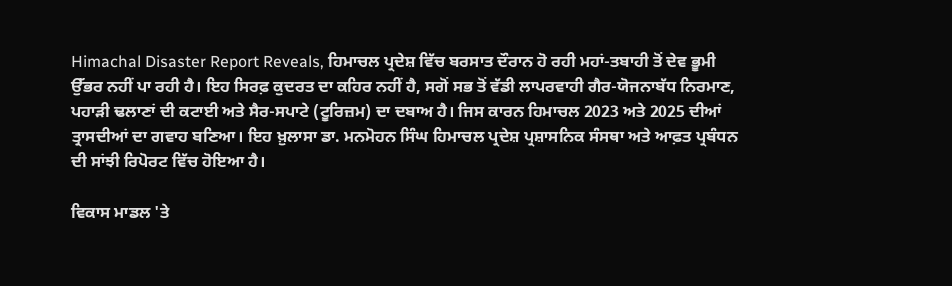Himachal Disaster Report Reveals, ਹਿਮਾਚਲ ਪ੍ਰਦੇਸ਼ ਵਿੱਚ ਬਰਸਾਤ ਦੌਰਾਨ ਹੋ ਰਹੀ ਮਹਾਂ-ਤਬਾਹੀ ਤੋਂ ਦੇਵ ਭੂਮੀ ਉੱਭਰ ਨਹੀਂ ਪਾ ਰਹੀ ਹੈ। ਇਹ ਸਿਰਫ਼ ਕੁਦਰਤ ਦਾ ਕਹਿਰ ਨਹੀਂ ਹੈ, ਸਗੋਂ ਸਭ ਤੋਂ ਵੱਡੀ ਲਾਪਰਵਾਹੀ ਗੈਰ-ਯੋਜਨਾਬੱਧ ਨਿਰਮਾਣ, ਪਹਾੜੀ ਢਲਾਣਾਂ ਦੀ ਕਟਾਈ ਅਤੇ ਸੈਰ-ਸਪਾਟੇ (ਟੂਰਿਜ਼ਮ) ਦਾ ਦਬਾਅ ਹੈ। ਜਿਸ ਕਾਰਨ ਹਿਮਾਚਲ 2023 ਅਤੇ 2025 ਦੀਆਂ ਤ੍ਰਾਸਦੀਆਂ ਦਾ ਗਵਾਹ ਬਣਿਆ। ਇਹ ਖ਼ੁਲਾਸਾ ਡਾ. ਮਨਮੋਹਨ ਸਿੰਘ ਹਿਮਾਚਲ ਪ੍ਰਦੇਸ਼ ਪ੍ਰਸ਼ਾਸਨਿਕ ਸੰਸਥਾ ਅਤੇ ਆਫ਼ਤ ਪ੍ਰਬੰਧਨ ਦੀ ਸਾਂਝੀ ਰਿਪੋਰਟ ਵਿੱਚ ਹੋਇਆ ਹੈ।

ਵਿਕਾਸ ਮਾਡਲ 'ਤੇ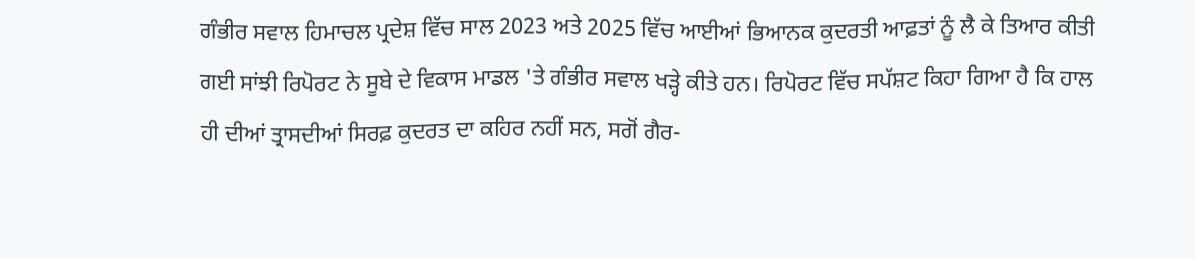ਗੰਭੀਰ ਸਵਾਲ ਹਿਮਾਚਲ ਪ੍ਰਦੇਸ਼ ਵਿੱਚ ਸਾਲ 2023 ਅਤੇ 2025 ਵਿੱਚ ਆਈਆਂ ਭਿਆਨਕ ਕੁਦਰਤੀ ਆਫ਼ਤਾਂ ਨੂੰ ਲੈ ਕੇ ਤਿਆਰ ਕੀਤੀ ਗਈ ਸਾਂਝੀ ਰਿਪੋਰਟ ਨੇ ਸੂਬੇ ਦੇ ਵਿਕਾਸ ਮਾਡਲ 'ਤੇ ਗੰਭੀਰ ਸਵਾਲ ਖੜ੍ਹੇ ਕੀਤੇ ਹਨ। ਰਿਪੋਰਟ ਵਿੱਚ ਸਪੱਸ਼ਟ ਕਿਹਾ ਗਿਆ ਹੈ ਕਿ ਹਾਲ ਹੀ ਦੀਆਂ ਤ੍ਰਾਸਦੀਆਂ ਸਿਰਫ਼ ਕੁਦਰਤ ਦਾ ਕਹਿਰ ਨਹੀਂ ਸਨ, ਸਗੋਂ ਗੈਰ-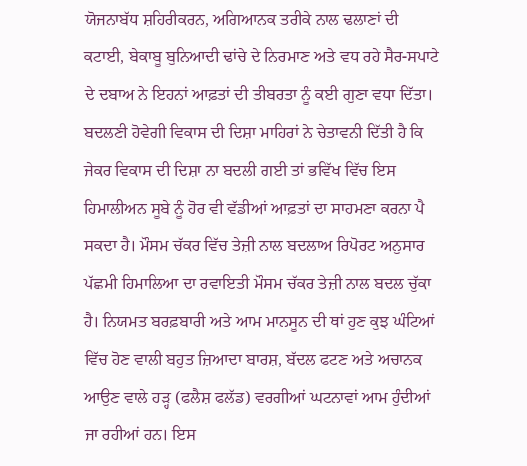ਯੋਜਨਾਬੱਧ ਸ਼ਹਿਰੀਕਰਨ, ਅਗਿਆਨਕ ਤਰੀਕੇ ਨਾਲ ਢਲਾਣਾਂ ਦੀ ਕਟਾਈ, ਬੇਕਾਬੂ ਬੁਨਿਆਦੀ ਢਾਂਚੇ ਦੇ ਨਿਰਮਾਣ ਅਤੇ ਵਧ ਰਹੇ ਸੈਰ-ਸਪਾਟੇ ਦੇ ਦਬਾਅ ਨੇ ਇਹਨਾਂ ਆਫ਼ਤਾਂ ਦੀ ਤੀਬਰਤਾ ਨੂੰ ਕਈ ਗੁਣਾ ਵਧਾ ਦਿੱਤਾ। ਬਦਲਣੀ ਹੋਵੇਗੀ ਵਿਕਾਸ ਦੀ ਦਿਸ਼ਾ ਮਾਹਿਰਾਂ ਨੇ ਚੇਤਾਵਨੀ ਦਿੱਤੀ ਹੈ ਕਿ ਜੇਕਰ ਵਿਕਾਸ ਦੀ ਦਿਸ਼ਾ ਨਾ ਬਦਲੀ ਗਈ ਤਾਂ ਭਵਿੱਖ ਵਿੱਚ ਇਸ ਹਿਮਾਲੀਅਨ ਸੂਬੇ ਨੂੰ ਹੋਰ ਵੀ ਵੱਡੀਆਂ ਆਫ਼ਤਾਂ ਦਾ ਸਾਹਮਣਾ ਕਰਨਾ ਪੈ ਸਕਦਾ ਹੈ। ਮੌਸਮ ਚੱਕਰ ਵਿੱਚ ਤੇਜ਼ੀ ਨਾਲ ਬਦਲਾਅ ਰਿਪੋਰਟ ਅਨੁਸਾਰ ਪੱਛਮੀ ਹਿਮਾਲਿਆ ਦਾ ਰਵਾਇਤੀ ਮੌਸਮ ਚੱਕਰ ਤੇਜ਼ੀ ਨਾਲ ਬਦਲ ਚੁੱਕਾ ਹੈ। ਨਿਯਮਤ ਬਰਫ਼ਬਾਰੀ ਅਤੇ ਆਮ ਮਾਨਸੂਨ ਦੀ ਥਾਂ ਹੁਣ ਕੁਝ ਘੰਟਿਆਂ ਵਿੱਚ ਹੋਣ ਵਾਲੀ ਬਹੁਤ ਜ਼ਿਆਦਾ ਬਾਰਸ਼, ਬੱਦਲ ਫਟਣ ਅਤੇ ਅਚਾਨਕ ਆਉਣ ਵਾਲੇ ਹੜ੍ਹ (ਫਲੈਸ਼ ਫਲੱਡ) ਵਰਗੀਆਂ ਘਟਨਾਵਾਂ ਆਮ ਹੁੰਦੀਆਂ ਜਾ ਰਹੀਆਂ ਹਨ। ਇਸ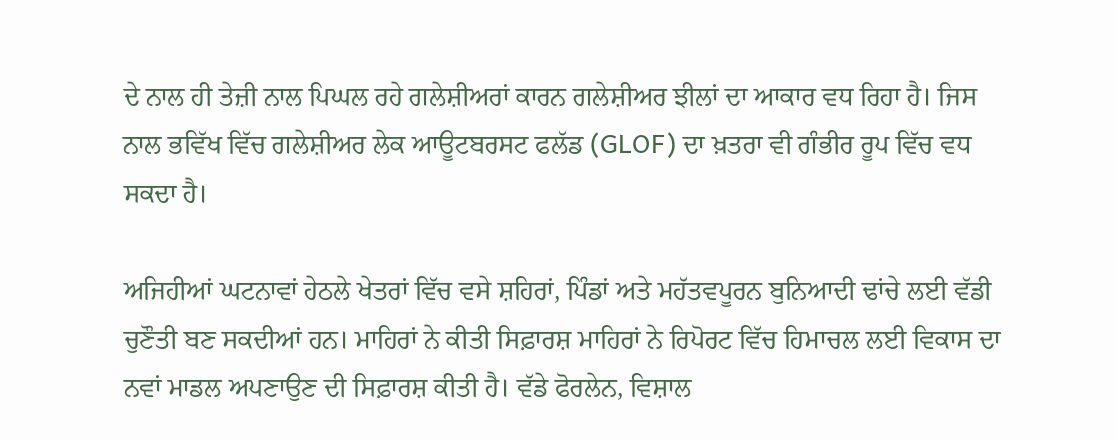ਦੇ ਨਾਲ ਹੀ ਤੇਜ਼ੀ ਨਾਲ ਪਿਘਲ ਰਹੇ ਗਲੇਸ਼ੀਅਰਾਂ ਕਾਰਨ ਗਲੇਸ਼ੀਅਰ ਝੀਲਾਂ ਦਾ ਆਕਾਰ ਵਧ ਰਿਹਾ ਹੈ। ਜਿਸ ਨਾਲ ਭਵਿੱਖ ਵਿੱਚ ਗਲੇਸ਼ੀਅਰ ਲੇਕ ਆਊਟਬਰਸਟ ਫਲੱਡ (GLOF) ਦਾ ਖ਼ਤਰਾ ਵੀ ਗੰਭੀਰ ਰੂਪ ਵਿੱਚ ਵਧ ਸਕਦਾ ਹੈ।

ਅਜਿਹੀਆਂ ਘਟਨਾਵਾਂ ਹੇਠਲੇ ਖੇਤਰਾਂ ਵਿੱਚ ਵਸੇ ਸ਼ਹਿਰਾਂ, ਪਿੰਡਾਂ ਅਤੇ ਮਹੱਤਵਪੂਰਨ ਬੁਨਿਆਦੀ ਢਾਂਚੇ ਲਈ ਵੱਡੀ ਚੁਣੌਤੀ ਬਣ ਸਕਦੀਆਂ ਹਨ। ਮਾਹਿਰਾਂ ਨੇ ਕੀਤੀ ਸਿਫ਼ਾਰਸ਼ ਮਾਹਿਰਾਂ ਨੇ ਰਿਪੋਰਟ ਵਿੱਚ ਹਿਮਾਚਲ ਲਈ ਵਿਕਾਸ ਦਾ ਨਵਾਂ ਮਾਡਲ ਅਪਣਾਉਣ ਦੀ ਸਿਫ਼ਾਰਸ਼ ਕੀਤੀ ਹੈ। ਵੱਡੇ ਫੋਰਲੇਨ, ਵਿਸ਼ਾਲ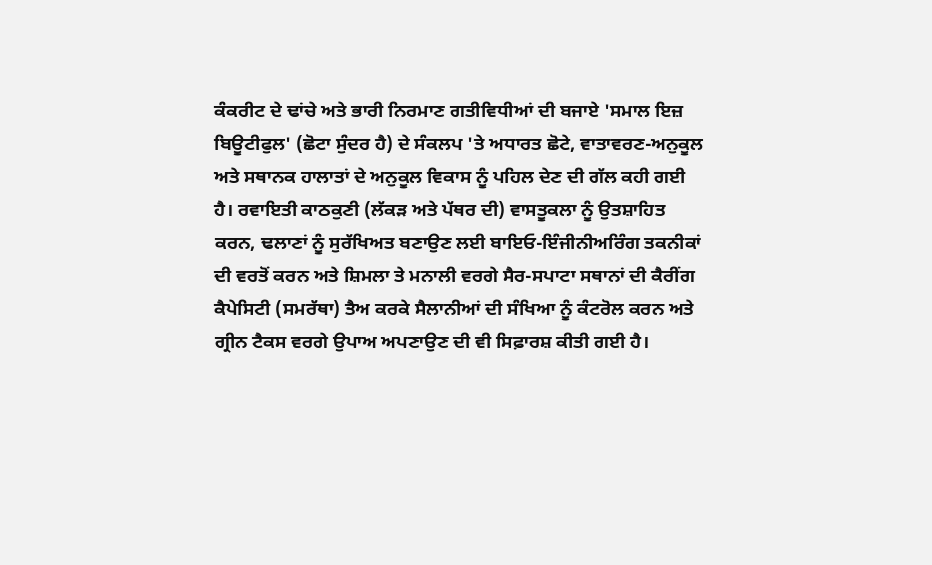ਕੰਕਰੀਟ ਦੇ ਢਾਂਚੇ ਅਤੇ ਭਾਰੀ ਨਿਰਮਾਣ ਗਤੀਵਿਧੀਆਂ ਦੀ ਬਜਾਏ 'ਸਮਾਲ ਇਜ਼ ਬਿਊਟੀਫੁਲ' (ਛੋਟਾ ਸੁੰਦਰ ਹੈ) ਦੇ ਸੰਕਲਪ 'ਤੇ ਅਧਾਰਤ ਛੋਟੇ, ਵਾਤਾਵਰਣ-ਅਨੁਕੂਲ ਅਤੇ ਸਥਾਨਕ ਹਾਲਾਤਾਂ ਦੇ ਅਨੁਕੂਲ ਵਿਕਾਸ ਨੂੰ ਪਹਿਲ ਦੇਣ ਦੀ ਗੱਲ ਕਹੀ ਗਈ ਹੈ। ਰਵਾਇਤੀ ਕਾਠਕੁਣੀ (ਲੱਕੜ ਅਤੇ ਪੱਥਰ ਦੀ) ਵਾਸਤੂਕਲਾ ਨੂੰ ਉਤਸ਼ਾਹਿਤ ਕਰਨ, ਢਲਾਣਾਂ ਨੂੰ ਸੁਰੱਖਿਅਤ ਬਣਾਉਣ ਲਈ ਬਾਇਓ-ਇੰਜੀਨੀਅਰਿੰਗ ਤਕਨੀਕਾਂ ਦੀ ਵਰਤੋਂ ਕਰਨ ਅਤੇ ਸ਼ਿਮਲਾ ਤੇ ਮਨਾਲੀ ਵਰਗੇ ਸੈਰ-ਸਪਾਟਾ ਸਥਾਨਾਂ ਦੀ ਕੈਰੀਂਗ ਕੈਪੇਸਿਟੀ (ਸਮਰੱਥਾ) ਤੈਅ ਕਰਕੇ ਸੈਲਾਨੀਆਂ ਦੀ ਸੰਖਿਆ ਨੂੰ ਕੰਟਰੋਲ ਕਰਨ ਅਤੇ ਗ੍ਰੀਨ ਟੈਕਸ ਵਰਗੇ ਉਪਾਅ ਅਪਣਾਉਣ ਦੀ ਵੀ ਸਿਫ਼ਾਰਸ਼ ਕੀਤੀ ਗਈ ਹੈ।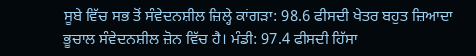ਸੂਬੇ ਵਿੱਚ ਸਭ ਤੋਂ ਸੰਵੇਦਨਸ਼ੀਲ ਜ਼ਿਲ੍ਹੇ ਕਾਂਗੜਾ: 98.6 ਫੀਸਦੀ ਖੇਤਰ ਬਹੁਤ ਜ਼ਿਆਦਾ ਭੂਚਾਲ ਸੰਵੇਦਨਸ਼ੀਲ ਜ਼ੋਨ ਵਿੱਚ ਹੈ। ਮੰਡੀ: 97.4 ਫੀਸਦੀ ਹਿੱਸਾ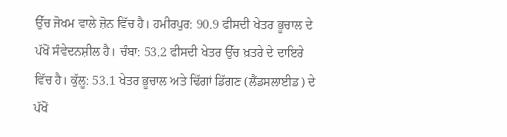ਉੱਚ ਜੋਖਮ ਵਾਲੇ ਜ਼ੋਨ ਵਿੱਚ ਹੈ। ਹਮੀਰਪੁਰ: 90.9 ਫੀਸਦੀ ਖੇਤਰ ਭੂਚਾਲ ਦੇ ਪੱਖੋਂ ਸੰਵੇਦਨਸ਼ੀਲ ਹੈ। ਚੰਬਾ: 53.2 ਫੀਸਦੀ ਖੇਤਰ ਉੱਚ ਖ਼ਤਰੇ ਦੇ ਦਾਇਰੇ ਵਿੱਚ ਹੈ। ਕੁੱਲੂ: 53.1 ਖੇਤਰ ਭੂਚਾਲ ਅਤੇ ਢਿੱਗਾਂ ਡਿੱਗਣ (ਲੈਂਡਸਲਾਈਡ) ਦੇ ਪੱਖੋਂ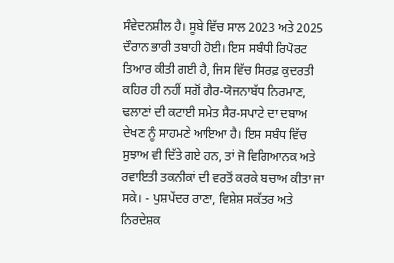ਸੰਵੇਦਨਸ਼ੀਲ ਹੈ। ਸੂਬੇ ਵਿੱਚ ਸਾਲ 2023 ਅਤੇ 2025 ਦੌਰਾਨ ਭਾਰੀ ਤਬਾਹੀ ਹੋਈ। ਇਸ ਸਬੰਧੀ ਰਿਪੋਰਟ ਤਿਆਰ ਕੀਤੀ ਗਈ ਹੈ, ਜਿਸ ਵਿੱਚ ਸਿਰਫ਼ ਕੁਦਰਤੀ ਕਹਿਰ ਹੀ ਨਹੀਂ ਸਗੋਂ ਗੈਰ-ਯੋਜਨਾਬੱਧ ਨਿਰਮਾਣ, ਢਲਾਣਾਂ ਦੀ ਕਟਾਈ ਸਮੇਤ ਸੈਰ-ਸਪਾਟੇ ਦਾ ਦਬਾਅ ਦੇਖਣ ਨੂੰ ਸਾਹਮਣੇ ਆਇਆ ਹੈ। ਇਸ ਸਬੰਧ ਵਿੱਚ ਸੁਝਾਅ ਵੀ ਦਿੱਤੇ ਗਏ ਹਨ, ਤਾਂ ਜੋ ਵਿਗਿਆਨਕ ਅਤੇ ਰਵਾਇਤੀ ਤਕਨੀਕਾਂ ਦੀ ਵਰਤੋਂ ਕਰਕੇ ਬਚਾਅ ਕੀਤਾ ਜਾ ਸਕੇ। - ਪੁਸ਼ਪੇਂਦਰ ਰਾਣਾ, ਵਿਸ਼ੇਸ਼ ਸਕੱਤਰ ਅਤੇ ਨਿਰਦੇਸ਼ਕ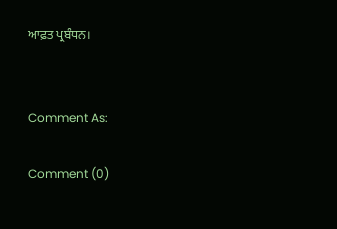ਆਫ਼ਤ ਪ੍ਰਬੰਧਨ।


Comment As:

Comment (0)